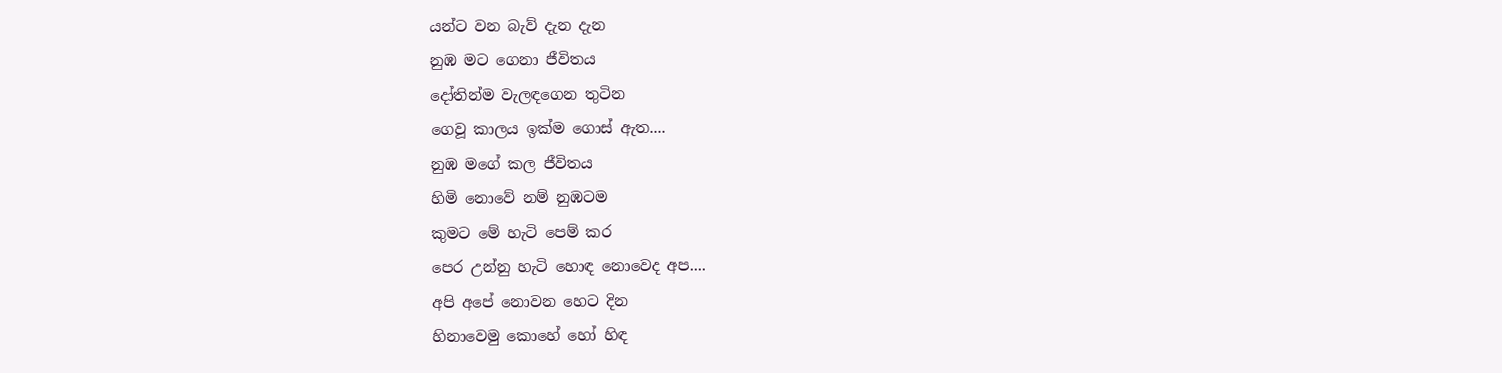යන්ට වන බැව් දැන දැන
නුඹ මට ගෙනා ජීවිතය
දෝතින්ම වැලඳගෙන තුටින
ගෙවූ කාලය ඉක්ම ගොස් ඇත....
නුඹ මගේ කල ජීවිතය
හිමි නොවේ නම් නුඹටම
කුමට මේ හැටි පෙම් කර
පෙර උන්නු හැටි හොඳ නොවෙද අප....
අපි අපේ නොවන හෙට දින
හිනාවෙමු කොහේ හෝ හිඳ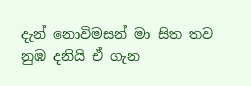දැන් නොවිමසන් මා සිත තව
නුඹ දනියි ඒ ගැන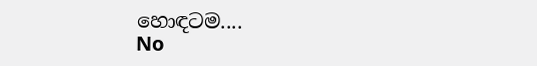හොඳටම....
No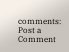comments:
Post a Comment